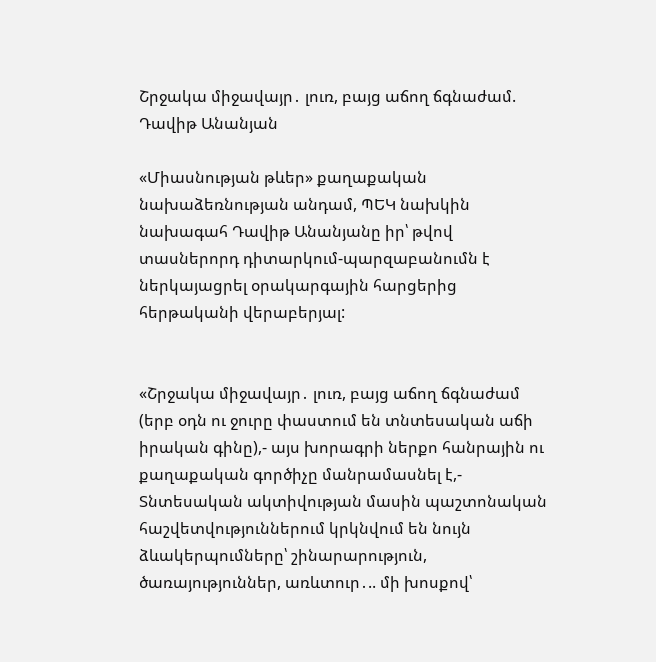Շրջակա միջավայր․ լուռ, բայց աճող ճգնաժամ. Դավիթ Անանյան

«Միասնության թևեր» քաղաքական նախաձեռնության անդամ, ՊԵԿ նախկին նախագահ Դավիթ Անանյանը իր՝ թվով տասներորդ դիտարկում-պարզաբանումն է ներկայացրել օրակարգային հարցերից հերթականի վերաբերյալ:


«Շրջակա միջավայր․ լուռ, բայց աճող ճգնաժամ (երբ օդն ու ջուրը փաստում են տնտեսական աճի իրական գինը),- այս խորագրի ներքո հանրային ու քաղաքական գործիչը մանրամասնել է,- Տնտեսական ակտիվության մասին պաշտոնական հաշվետվություններում կրկնվում են նույն ձևակերպումները՝ շինարարություն, ծառայություններ, առևտուր․.. մի խոսքով՝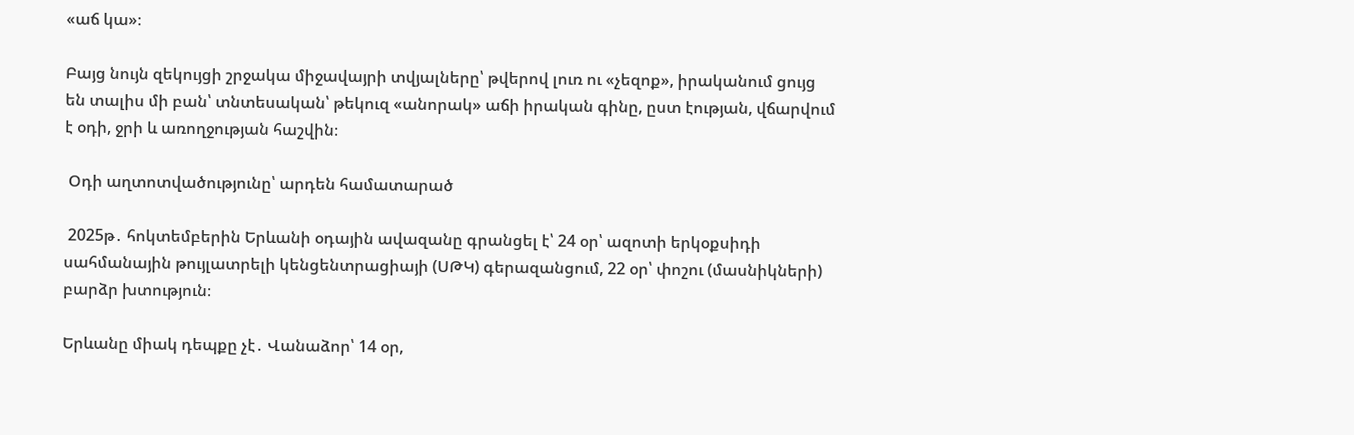«աճ կա»։

Բայց նույն զեկույցի շրջակա միջավայրի տվյալները՝ թվերով լուռ ու «չեզոք», իրականում ցույց են տալիս մի բան՝ տնտեսական՝ թեկուզ «անորակ» աճի իրական գինը, ըստ էության, վճարվում է օդի, ջրի և առողջության հաշվին։

 Օդի աղտոտվածությունը՝ արդեն համատարած

 2025թ․ հոկտեմբերին Երևանի օդային ավազանը գրանցել է՝ 24 օր՝ ազոտի երկօքսիդի սահմանային թույլատրելի կենցենտրացիայի (ՍԹԿ) գերազանցում, 22 օր՝ փոշու (մասնիկների) բարձր խտություն։

Երևանը միակ դեպքը չէ․ Վանաձոր՝ 14 օր,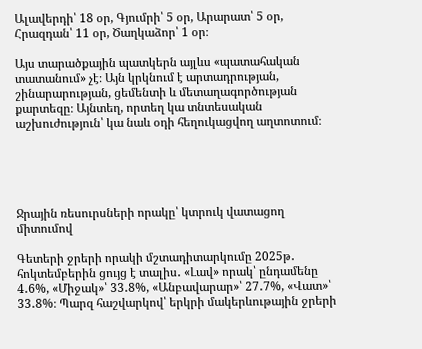Ալավերդի՝ 18 օր, Գյումրի՝ 5 օր, Արարատ՝ 5 օր, Հրազդան՝ 11 օր, Ծաղկաձոր՝ 1 օր։

Այս տարածքային պատկերն այլևս «պատահական տատանում» չէ։ Այն կրկնում է արտադրության, շինարարության, ցեմենտի և մետաղագործության քարտեզը։ Այնտեղ, որտեղ կա տնտեսական աշխուժություն՝ կա նաև օդի հեղուկացվող աղտոտում։





Ջրային ռեսուրսների որակը՝ կտրուկ վատացող միտումով

Գետերի ջրերի որակի մշտադիտարկումը 2025թ․ հոկտեմբերին ցույց է տալիս․ «Լավ» որակ՝ ընդամենը 4․6%, «Միջակ»՝ 33․8%, «Անբավարար»՝ 27․7%, «Վատ»՝ 33․8%։ Պարզ հաշվարկով՝ երկրի մակերևութային ջրերի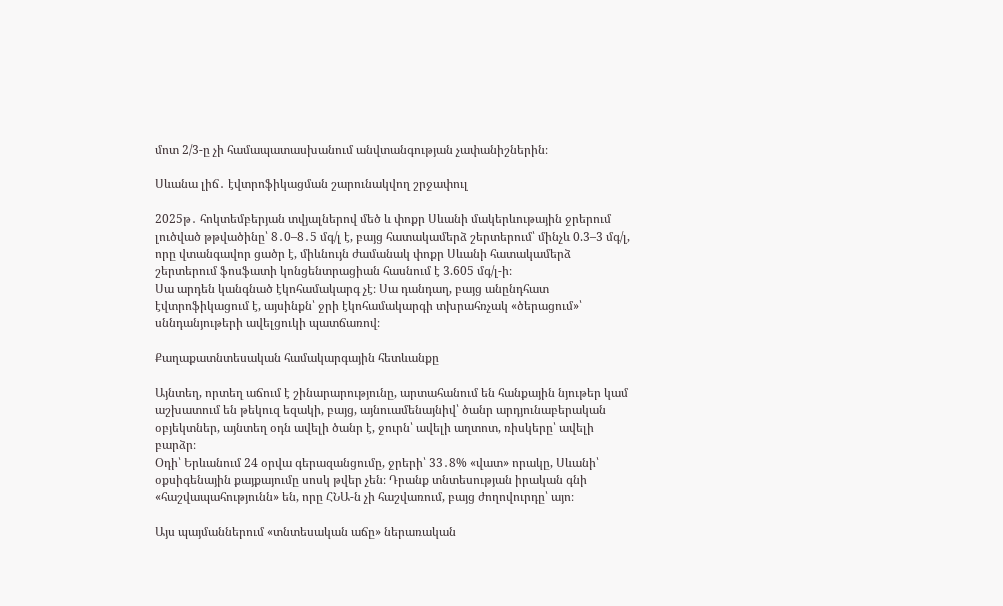մոտ 2/3-ը չի համապատասխանում անվտանգության չափանիշներին։

Սևանա լիճ․ էվտրոֆիկացման շարունակվող շրջափուլ

2025թ․ հոկտեմբերյան տվյալներով մեծ և փոքր Սևանի մակերևութային ջրերում լուծված թթվածինը՝ 8․0–8․5 մգ/լ է, բայց հատակամերձ շերտերում՝ մինչև 0.3–3 մգ/լ, որը վտանգավոր ցածր է, միևնույն ժամանակ փոքր Սևանի հատակամերձ շերտերում ֆոսֆատի կոնցենտրացիան հասնում է 3.605 մգ/լ-ի։
Սա արդեն կանգնած էկոհամակարգ չէ։ Սա դանդաղ, բայց անընդհատ էվտրոֆիկացում է, այսինքն՝ ջրի էկոհամակարգի տխրահռչակ «ծերացում»՝ սննդանյութերի ավելցուկի պատճառով։

Քաղաքատնտեսական համակարգային հետևանքը

Այնտեղ, որտեղ աճում է շինարարությունը, արտահանում են հանքային նյութեր կամ աշխատում են թեկուզ եզակի, բայց, այնուամենայնիվ՝ ծանր արդյունաբերական օբյեկտներ, այնտեղ օդն ավելի ծանր է, ջուրն՝ ավելի աղտոտ, ռիսկերը՝ ավելի բարձր։
Օդի՝ Երևանում 24 օրվա գերազանցումը, ջրերի՝ 33․8% «վատ» որակը, Սևանի՝ օքսիգենային քայքայումը սոսկ թվեր չեն։ Դրանք տնտեսության իրական գնի «հաշվապահությունն» են, որը ՀՆԱ-ն չի հաշվառում, բայց ժողովուրդը՝ այո։

Այս պայմաններում «տնտեսական աճը» ներառական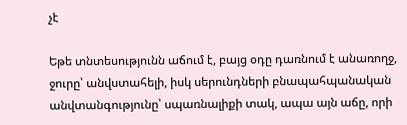չէ

Եթե տնտեսությունն աճում է, բայց օդը դառնում է անառողջ, ջուրը՝ անվստահելի, իսկ սերունդների բնապահպանական անվտանգությունը՝ սպառնալիքի տակ, ապա այն աճը, որի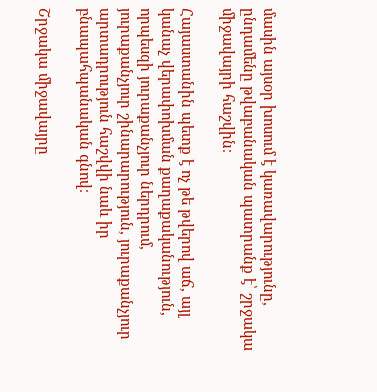մասին այսօր խոսում է կառավարությունը, ընդամենը թվաբանական պատրանք է՝ շրջակա միջավայրի հաշվին։

Հայաստանին պետք է ոչ թե թվերով աճ, այլ կանաչ վերափոխման քաղաքականություն, որպեսզի յուրաքանչյուր ներդրում, յուրաքանչյուր շինարարություն, յուրաքանչյուր արտադրություն հաշվվի նաև իր բնապահպանական գնով։

Շրջակա միջավայրը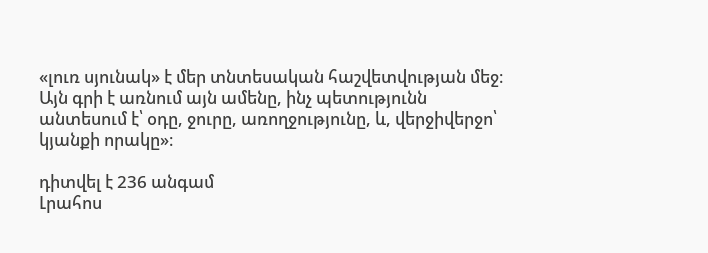«լուռ սյունակ» է մեր տնտեսական հաշվետվության մեջ։ Այն գրի է առնում այն ամենը, ինչ պետությունն անտեսում է՝ օդը, ջուրը, առողջությունը, և, վերջիվերջո՝ կյանքի որակը»։

դիտվել է 236 անգամ
Լրահոս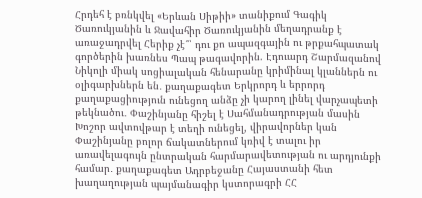Հրդեհ է բռնկվել «Երևան Սիթիի» տանիքում Գագիկ Ծառուկյանին և Ջավահիր Ծառուկյանին մեղադրանք է առաջադրվել Հերիք չէ՞՝ դու քո ապազգային ու թրքահպատակ գործերին խառնես Պապ թագավորին. Էդուարդ Շարմազանով Նիկոլի միակ սոցիալական հենարանը կրիմինալ կլաններն ու օլիգարխներն են․ քաղաքագետ Երկրորդ և երրորդ քաղաքացիություն ունեցող անձը չի կարող լինել վարչապետի թեկնածու․ Փաշինյանը հիշել է Սահմանադրության մասին Խոշոր ավտովթար է տեղի ունեցել, վիրավորներ կան Փաշինյանը բոլոր ճակատներում կռիվ է տալու իր առավելագույն ընտրական հարմարավետության ու արդյունքի համար․ քաղաքագետ Ադրբեջանը Հայաստանի հետ խաղաղության պայմանագիր կստորագրի ՀՀ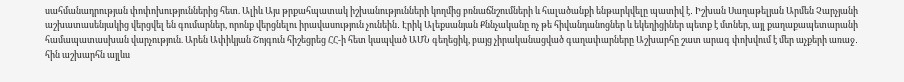սահմանադրության փոփոխություններից հետ. Ալիև Այս թրքահպատակ իշխանությունների կողմից բռնաճնշումների և հալածանքի ենթարկվելը պատիվ է․ Իշխան Սաղաթելյան Արմեն Չարչյանի աշխատասենյակից վերցվել են գումարներ, որոնք վերցնելու իրավասություն չունեին․ Էրիկ Ալեքսանյան Քննչականը ոչ թե հիվանդանոցներ և եկեղիցիներ պետք է մտներ, այլ քաղաքապետարանի համապատասխան վարչություն. Արեն Ափիկյան Շոյգուն հիշեցրեց ՀՀ-ի հետ կապված ԱՄՆ գեղեցիկ, բայց չիրականացված գաղափարները Աշխարհը շատ արագ փոխվում է մեր աչքերի առաջ․ հին աշխարհն այլևս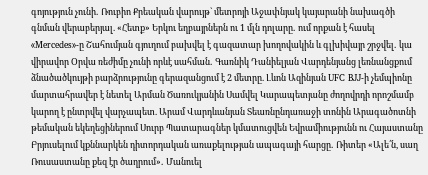գոյություն չունի․ Ռուբիո Քրեական վարույթ` մետրոյի Աջափնյակ կայարանի նախագծի գնման վերաբերյալ. «Հետք» Երկու եղբայրներն ու 1 մլն դոլարը․ ում որքան է հասել «Mercedes»-ը Շահումյան գյուղում բախվել է գազատար խողովակին և գլխիվայր շրջվել․ կա վիրավոր Օրվա ռեժիմը չունի որևէ սահման․ Գառնիկ Դանիելյան Վարդենյանց լեռնանցքում ձնածածկույթի բարձրությունը գերազանցում է 2 մետրը. Լևոն Ազինյան UFC BJJ-ի չեմպիոնը մարտահրավեր է նետել Արման Ծառուկյանին Սամվել Կարապետյանը ժողովրդի որոշմամբ կարող է ընտրվել վարչապետ. Արամ Վարդևանյան Տեառնընդառաջի տոնին Արագածոտնի թեմական եկեղեցիներում Սուրբ Պատարագներ կմատուցվեն Եվրամիությունն ու Հայաստանը Բրյուսելում կքննարկեն դիտորդական առաքելության ապագայի հարցը․ Ռիտեր «Ալե՛ն, սաղ Ռուսաստանը քեզ էր ծաղրում»․ Մանուել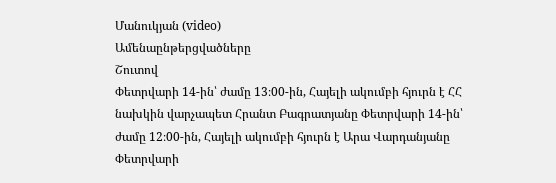Մանուկյան (video)
Ամենաընթերցվածները
Շուտով
Փետրվարի 14-ին՝ ժամը 13։00-ին, Հայելի ակումբի հյուրն է ՀՀ նախկին վարչապետ Հրանտ Բագրատյանը Փետրվարի 14-ին՝ ժամը 12։00-ին, Հայելի ակումբի հյուրն է Արա Վարդանյանը Փետրվարի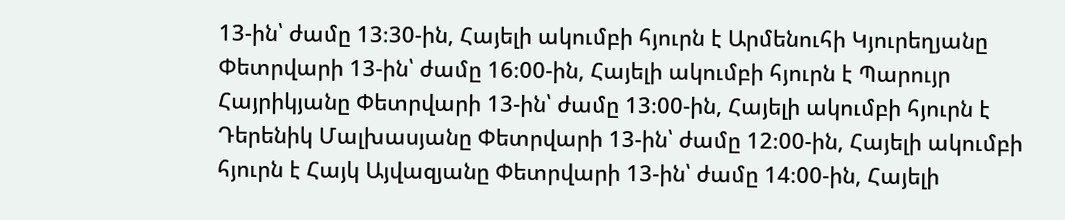13-ին՝ ժամը 13։30-ին, Հայելի ակումբի հյուրն է Արմենուհի Կյուրեղյանը Փետրվարի 13-ին՝ ժամը 16։00-ին, Հայելի ակումբի հյուրն է Պարույր Հայրիկյանը Փետրվարի 13-ին՝ ժամը 13։00-ին, Հայելի ակումբի հյուրն է Դերենիկ Մալխասյանը Փետրվարի 13-ին՝ ժամը 12։00-ին, Հայելի ակումբի հյուրն է Հայկ Այվազյանը Փետրվարի 13-ին՝ ժամը 14։00-ին, Հայելի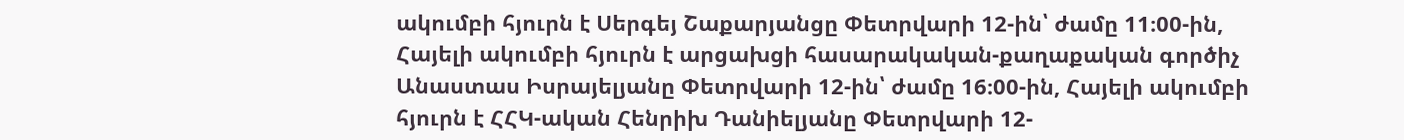ակումբի հյուրն է Սերգեյ Շաքարյանցը Փետրվարի 12-ին՝ ժամը 11։00-ին, Հայելի ակումբի հյուրն է արցախցի հասարակական-քաղաքական գործիչ Անաստաս Իսրայելյանը Փետրվարի 12-ին՝ ժամը 16։00-ին, Հայելի ակումբի հյուրն է ՀՀԿ-ական Հենրիխ Դանիելյանը Փետրվարի 12-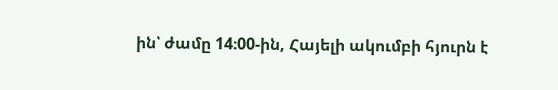ին՝ ժամը 14։00-ին, Հայելի ակումբի հյուրն է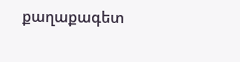քաղաքագետ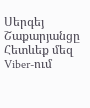Սերգեյ Շաքարյանցը
Հետևեք մեզ Viber-ում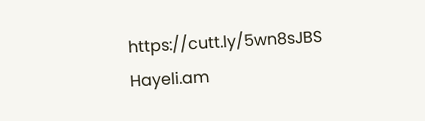https://cutt.ly/5wn8sJBS
Hayeli.am